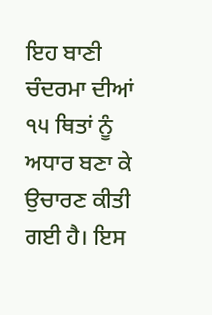ਇਹ ਬਾਣੀ ਚੰਦਰਮਾ ਦੀਆਂ ੧੫ ਥਿਤਾਂ ਨੂੰ ਅਧਾਰ ਬਣਾ ਕੇ ਉਚਾਰਣ ਕੀਤੀ ਗਈ ਹੈ। ਇਸ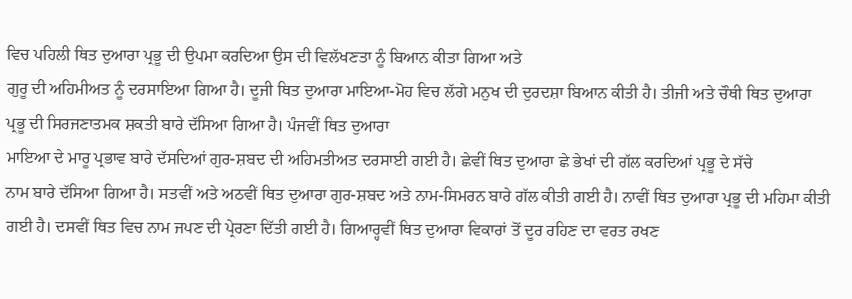ਵਿਚ ਪਹਿਲੀ ਥਿਤ ਦੁਆਰਾ ਪ੍ਰਭੂ ਦੀ ਉਪਮਾ ਕਰਦਿਆ ਉਸ ਦੀ ਵਿਲੱਖਣਤਾ ਨੂੰ ਬਿਆਨ ਕੀਤਾ ਗਿਆ ਅਤੇ
ਗੁਰੂ ਦੀ ਅਹਿਮੀਅਤ ਨੂੰ ਦਰਸਾਇਆ ਗਿਆ ਹੈ। ਦੂਜੀ ਥਿਤ ਦੁਆਰਾ ਮਾਇਆ-ਮੋਹ ਵਿਚ ਲੱਗੇ ਮਨੁਖ ਦੀ ਦੁਰਦਸ਼ਾ ਬਿਆਨ ਕੀਤੀ ਹੈ। ਤੀਜੀ ਅਤੇ ਚੌਥੀ ਥਿਤ ਦੁਆਰਾ ਪ੍ਰਭੂ ਦੀ ਸਿਰਜਣਾਤਮਕ ਸ਼ਕਤੀ ਬਾਰੇ ਦੱਸਿਆ ਗਿਆ ਹੈ। ਪੰਜਵੀਂ ਥਿਤ ਦੁਆਰਾ
ਮਾਇਆ ਦੇ ਮਾਰੂ ਪ੍ਰਭਾਵ ਬਾਰੇ ਦੱਸਦਿਆਂ ਗੁਰ-ਸ਼ਬਦ ਦੀ ਅਹਿਮਤੀਅਤ ਦਰਸਾਈ ਗਈ ਹੈ। ਛੇਵੀਂ ਥਿਤ ਦੁਆਰਾ ਛੇ ਭੇਖਾਂ ਦੀ ਗੱਲ ਕਰਦਿਆਂ ਪ੍ਰਭੂ ਦੇ ਸੱਚੇ
ਨਾਮ ਬਾਰੇ ਦੱਸਿਆ ਗਿਆ ਹੈ। ਸਤਵੀਂ ਅਤੇ ਅਠਵੀਂ ਥਿਤ ਦੁਆਰਾ ਗੁਰ-ਸ਼ਬਦ ਅਤੇ ਨਾਮ-ਸਿਮਰਨ ਬਾਰੇ ਗੱਲ ਕੀਤੀ ਗਈ ਹੈ। ਨਾਵੀਂ ਥਿਤ ਦੁਆਰਾ ਪ੍ਰਭੂ ਦੀ ਮਹਿਮਾ ਕੀਤੀ ਗਈ ਹੈ। ਦਸਵੀਂ ਥਿਤ ਵਿਚ ਨਾਮ ਜਪਣ ਦੀ ਪ੍ਰੇਰਣਾ ਦਿੱਤੀ ਗਈ ਹੈ। ਗਿਆਰ੍ਹਵੀਂ ਥਿਤ ਦੁਆਰਾ ਵਿਕਾਰਾਂ ਤੋਂ ਦੂਰ ਰਹਿਣ ਦਾ ਵਰਤ ਰਖਣ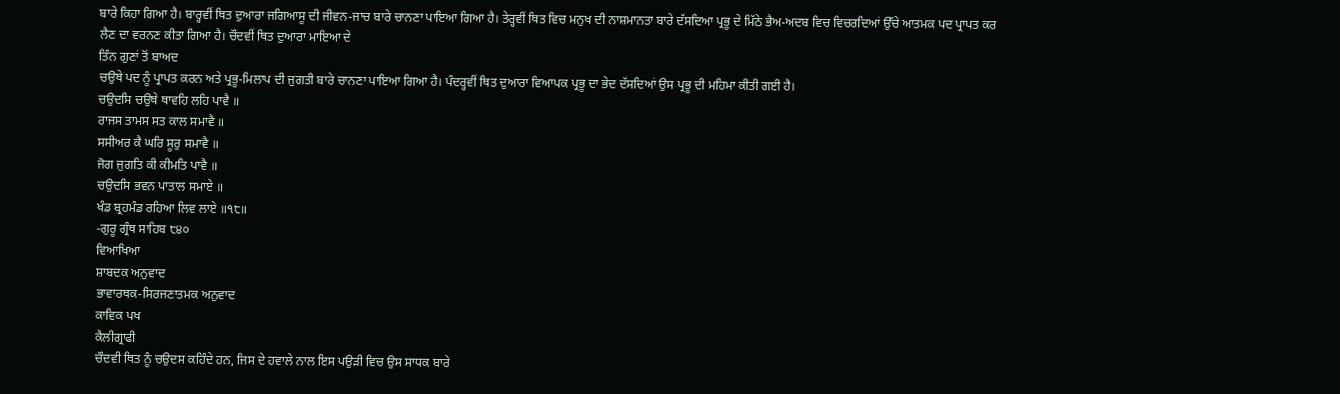ਬਾਰੇ ਕਿਹਾ ਗਿਆ ਹੈ। ਬਾਰ੍ਹਵੀਂ ਥਿਤ ਦੁਆਰਾ ਜਗਿਆਸੂ ਦੀ ਜੀਵਨ-ਜਾਚ ਬਾਰੇ ਚਾਨਣਾ ਪਾਇਆ ਗਿਆ ਹੈ। ਤੇਰ੍ਹਵੀਂ ਥਿਤ ਵਿਚ ਮਨੁਖ ਦੀ ਨਾਸ਼ਮਾਨਤਾ ਬਾਰੇ ਦੱਸਦਿਆ ਪ੍ਰਭੂ ਦੇ ਮਿੱਠੇ ਭੈਅ-ਅਦਬ ਵਿਚ ਵਿਚਰਦਿਆਂ ਉੱਚੇ ਆਤਮਕ ਪਦ ਪ੍ਰਾਪਤ ਕਰ ਲੈਣ ਦਾ ਵਰਨਣ ਕੀਤਾ ਗਿਆ ਹੈ। ਚੌਦਵੀਂ ਥਿਤ ਦੁਆਰਾ ਮਾਇਆ ਦੇ
ਤਿੰਨ ਗੁਣਾਂ ਤੋਂ ਬਾਅਦ
ਚਉਥੇ ਪਦ ਨੂੰ ਪ੍ਰਾਪਤ ਕਰਨ ਅਤੇ ਪ੍ਰਭੂ-ਮਿਲਾਪ ਦੀ ਜੁਗਤੀ ਬਾਰੇ ਚਾਨਣਾ ਪਾਇਆ ਗਿਆ ਹੈ। ਪੰਦਰ੍ਹਵੀਂ ਥਿਤ ਦੁਆਰਾ ਵਿਆਪਕ ਪ੍ਰਭੂ ਦਾ ਭੇਦ ਦੱਸਦਿਆਂ ਉਸ ਪ੍ਰਭੂ ਦੀ ਮਹਿਮਾ ਕੀਤੀ ਗਈ ਹੈ।
ਚਉਦਸਿ ਚਉਥੇ ਥਾਵਹਿ ਲਹਿ ਪਾਵੈ ॥
ਰਾਜਸ ਤਾਮਸ ਸਤ ਕਾਲ ਸਮਾਵੈ ॥
ਸਸੀਅਰ ਕੈ ਘਰਿ ਸੂਰੁ ਸਮਾਵੈ ॥
ਜੋਗ ਜੁਗਤਿ ਕੀ ਕੀਮਤਿ ਪਾਵੈ ॥
ਚਉਦਸਿ ਭਵਨ ਪਾਤਾਲ ਸਮਾਏ ॥
ਖੰਡ ਬ੍ਰਹਮੰਡ ਰਹਿਆ ਲਿਵ ਲਾਏ ॥੧੮॥
-ਗੁਰੂ ਗ੍ਰੰਥ ਸਾਹਿਬ ੮੪੦
ਵਿਆਖਿਆ
ਸ਼ਾਬਦਕ ਅਨੁਵਾਦ
ਭਾਵਾਰਥਕ-ਸਿਰਜਣਾਤਮਕ ਅਨੁਵਾਦ
ਕਾਵਿਕ ਪਖ
ਕੈਲੀਗ੍ਰਾਫੀ
ਚੌਦਵੀ ਥਿਤ ਨੂੰ ਚਉਦਸ ਕਹਿੰਦੇ ਹਨ, ਜਿਸ ਦੇ ਹਵਾਲੇ ਨਾਲ ਇਸ ਪਉੜੀ ਵਿਚ ਉਸ ਸਾਧਕ ਬਾਰੇ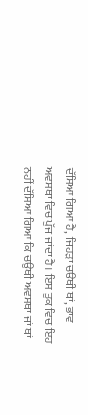ਦੱਸਿਆ ਗਿਆ ਹੈ, ਜਿਹੜਾ ਚੳਥੀ ਥਾਂ, ਭਾਵ ਅਵਸਥਾ ਵਿਚ ਪੁੱਜ ਜਾਂਦਾ ਹੈ। ਇਸ ਤੁਕ ਵਿਚ ਇਹ ਨਹੀਂ ਦੱਸਿਆ ਗਿਆ ਕਿ ਚਉਥੀ ਅਵਸਥਾ ਜਾਂ ਥਾਂ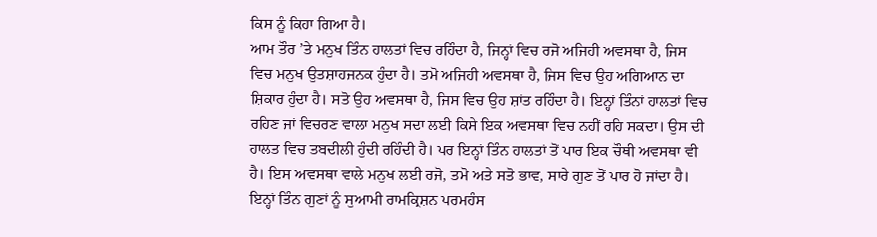ਕਿਸ ਨੂੰ ਕਿਹਾ ਗਿਆ ਹੈ।
ਆਮ ਤੌਰ ’ਤੇ ਮਨੁਖ ਤਿੰਨ ਹਾਲਤਾਂ ਵਿਚ ਰਹਿੰਦਾ ਹੈ, ਜਿਨ੍ਹਾਂ ਵਿਚ ਰਜੋ ਅਜਿਹੀ ਅਵਸਥਾ ਹੈ, ਜਿਸ ਵਿਚ ਮਨੁਖ ਉਤਸ਼ਾਹਜਨਕ ਹੁੰਦਾ ਹੈ। ਤਮੋ ਅਜਿਹੀ ਅਵਸਥਾ ਹੈ, ਜਿਸ ਵਿਚ ਉਹ ਅਗਿਆਨ ਦਾ ਸ਼ਿਕਾਰ ਹੁੰਦਾ ਹੈ। ਸਤੋ ਉਹ ਅਵਸਥਾ ਹੈ, ਜਿਸ ਵਿਚ ਉਹ ਸ਼ਾਂਤ ਰਹਿੰਦਾ ਹੈ। ਇਨ੍ਹਾਂ ਤਿੰਨਾਂ ਹਾਲਤਾਂ ਵਿਚ ਰਹਿਣ ਜਾਂ ਵਿਚਰਣ ਵਾਲਾ ਮਨੁਖ ਸਦਾ ਲਈ ਕਿਸੇ ਇਕ ਅਵਸਥਾ ਵਿਚ ਨਹੀਂ ਰਹਿ ਸਕਦਾ। ਉਸ ਦੀ ਹਾਲਤ ਵਿਚ ਤਬਦੀਲੀ ਹੁੰਦੀ ਰਹਿੰਦੀ ਹੈ। ਪਰ ਇਨ੍ਹਾਂ ਤਿੰਨ ਹਾਲਤਾਂ ਤੋਂ ਪਾਰ ਇਕ ਚੌਥੀ ਅਵਸਥਾ ਵੀ ਹੈ। ਇਸ ਅਵਸਥਾ ਵਾਲੇ ਮਨੁਖ ਲਈ ਰਜੋ, ਤਮੋ ਅਤੇ ਸਤੋ ਭਾਵ, ਸਾਰੇ ਗੁਣ ਤੋਂ ਪਾਰ ਹੋ ਜਾਂਦਾ ਹੈ।
ਇਨ੍ਹਾਂ ਤਿੰਨ ਗੁਣਾਂ ਨੂੰ ਸੁਆਮੀ ਰਾਮਕ੍ਰਿਸ਼ਨ ਪਰਮਹੰਸ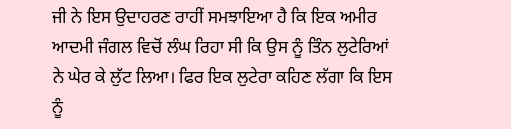ਜੀ ਨੇ ਇਸ ਉਦਾਹਰਣ ਰਾਹੀਂ ਸਮਝਾਇਆ ਹੈ ਕਿ ਇਕ ਅਮੀਰ ਆਦਮੀ ਜੰਗਲ ਵਿਚੋਂ ਲੰਘ ਰਿਹਾ ਸੀ ਕਿ ਉਸ ਨੂੰ ਤਿੰਨ ਲੁਟੇਰਿਆਂ ਨੇ ਘੇਰ ਕੇ ਲੁੱਟ ਲਿਆ। ਫਿਰ ਇਕ ਲੁਟੇਰਾ ਕਹਿਣ ਲੱਗਾ ਕਿ ਇਸ ਨੂੰ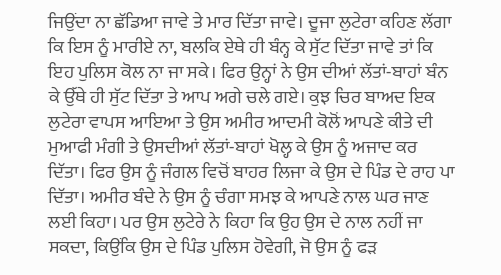ਜਿਉਂਦਾ ਨਾ ਛੱਡਿਆ ਜਾਵੇ ਤੇ ਮਾਰ ਦਿੱਤਾ ਜਾਵੇ। ਦੂਜਾ ਲੁਟੇਰਾ ਕਹਿਣ ਲੱਗਾ ਕਿ ਇਸ ਨੂੰ ਮਾਰੀਏ ਨਾ, ਬਲਕਿ ਏਥੇ ਹੀ ਬੰਨ੍ਹ ਕੇ ਸੁੱਟ ਦਿੱਤਾ ਜਾਵੇ ਤਾਂ ਕਿ ਇਹ ਪੁਲਿਸ ਕੋਲ ਨਾ ਜਾ ਸਕੇ। ਫਿਰ ਉਨ੍ਹਾਂ ਨੇ ਉਸ ਦੀਆਂ ਲੱਤਾਂ-ਬਾਹਾਂ ਬੰਨ ਕੇ ਉੱਥੇ ਹੀ ਸੁੱਟ ਦਿੱਤਾ ਤੇ ਆਪ ਅਗੇ ਚਲੇ ਗਏ। ਕੁਝ ਚਿਰ ਬਾਅਦ ਇਕ ਲੁਟੇਰਾ ਵਾਪਸ ਆਇਆ ਤੇ ਉਸ ਅਮੀਰ ਆਦਮੀ ਕੋਲੋਂ ਆਪਣੇ ਕੀਤੇ ਦੀ ਮੁਆਫੀ ਮੰਗੀ ਤੇ ਉਸਦੀਆਂ ਲੱਤਾਂ-ਬਾਹਾਂ ਖੋਲ੍ਹ ਕੇ ਉਸ ਨੂੰ ਅਜਾਦ ਕਰ ਦਿੱਤਾ। ਫਿਰ ਉਸ ਨੂੰ ਜੰਗਲ ਵਿਚੋਂ ਬਾਹਰ ਲਿਜਾ ਕੇ ਉਸ ਦੇ ਪਿੰਡ ਦੇ ਰਾਹ ਪਾ ਦਿੱਤਾ। ਅਮੀਰ ਬੰਦੇ ਨੇ ਉਸ ਨੂੰ ਚੰਗਾ ਸਮਝ ਕੇ ਆਪਣੇ ਨਾਲ ਘਰ ਜਾਣ ਲਈ ਕਿਹਾ। ਪਰ ਉਸ ਲੁਟੇਰੇ ਨੇ ਕਿਹਾ ਕਿ ਉਹ ਉਸ ਦੇ ਨਾਲ ਨਹੀਂ ਜਾ ਸਕਦਾ, ਕਿਉਂਕਿ ਉਸ ਦੇ ਪਿੰਡ ਪੁਲਿਸ ਹੋਵੇਗੀ, ਜੋ ਉਸ ਨੂੰ ਫੜ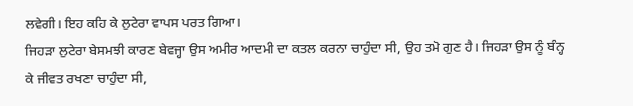ਲਵੇਗੀ। ਇਹ ਕਹਿ ਕੇ ਲੁਟੇਰਾ ਵਾਪਸ ਪਰਤ ਗਿਆ।
ਜਿਹੜਾ ਲੁਟੇਰਾ ਬੇਸਮਝੀ ਕਾਰਣ ਬੇਵਜ੍ਹਾ ਉਸ ਅਮੀਰ ਆਦਮੀ ਦਾ ਕਤਲ ਕਰਨਾ ਚਾਹੁੰਦਾ ਸੀ, ਉਹ ਤਮੋ ਗੁਣ ਹੈ। ਜਿਹੜਾ ਉਸ ਨੂੰ ਬੰਨ੍ਹ ਕੇ ਜੀਵਤ ਰਖਣਾ ਚਾਹੁੰਦਾ ਸੀ,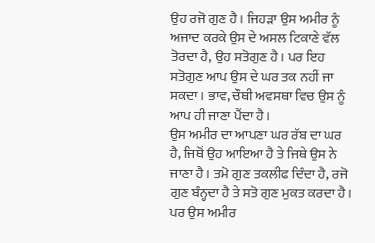ਉਹ ਰਜੋ ਗੁਣ ਹੈ। ਜਿਹੜਾ ਉਸ ਅਮੀਰ ਨੂੰ ਅਜਾਦ ਕਰਕੇ ਉਸ ਦੇ ਅਸਲ ਟਿਕਾਣੇ ਵੱਲ ਤੋਰਦਾ ਹੈ, ਉਹ ਸਤੋਗੁਣ ਹੈ। ਪਰ ਇਹ ਸਤੋਗੁਣ ਆਪ ਉਸ ਦੇ ਘਰ ਤਕ ਨਹੀਂ ਜਾ ਸਕਦਾ। ਭਾਵ, ਚੌਥੀ ਅਵਸਥਾ ਵਿਚ ਉਸ ਨੂੰ ਆਪ ਹੀ ਜਾਣਾ ਪੈਂਦਾ ਹੈ।
ਉਸ ਅਮੀਰ ਦਾ ਆਪਣਾ ਘਰ ਰੱਬ ਦਾ ਘਰ ਹੈ, ਜਿਥੋਂ ਉਹ ਆਇਆ ਹੈ ਤੇ ਜਿਥੇ ਉਸ ਨੇ ਜਾਣਾ ਹੈ। ਤਮੋ ਗੁਣ ਤਕਲੀਫ ਦਿੰਦਾ ਹੈ, ਰਜੋ ਗੁਣ ਬੰਨ੍ਹਦਾ ਹੈ ਤੇ ਸਤੋ ਗੁਣ ਮੁਕਤ ਕਰਦਾ ਹੈ। ਪਰ ਉਸ ਅਮੀਰ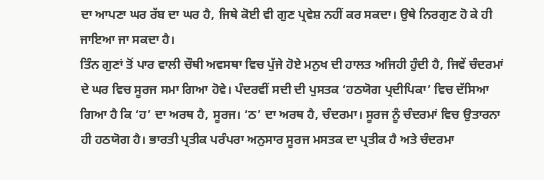ਦਾ ਆਪਣਾ ਘਰ ਰੱਬ ਦਾ ਘਰ ਹੈ, ਜਿਥੇ ਕੋਈ ਵੀ ਗੁਣ ਪ੍ਰਵੇਸ਼ ਨਹੀਂ ਕਰ ਸਕਦਾ। ਉਥੇ ਨਿਰਗੁਣ ਹੋ ਕੇ ਹੀ ਜਾਇਆ ਜਾ ਸਕਦਾ ਹੈ।
ਤਿੰਨ ਗੁਣਾਂ ਤੋਂ ਪਾਰ ਵਾਲੀ ਚੌਥੀ ਅਵਸਥਾ ਵਿਚ ਪੁੱਜੇ ਹੋਏ ਮਨੁਖ ਦੀ ਹਾਲਤ ਅਜਿਹੀ ਹੁੰਦੀ ਹੈ, ਜਿਵੇਂ ਚੰਦਰਮਾਂ ਦੇ ਘਰ ਵਿਚ ਸੂਰਜ ਸਮਾ ਗਿਆ ਹੋਵੇ। ਪੰਦਰਵੀਂ ਸਦੀ ਦੀ ਪੁਸਤਕ ‘ਹਠਯੋਗ ਪ੍ਰਦੀਪਿਕਾ’ ਵਿਚ ਦੱਸਿਆ ਗਿਆ ਹੈ ਕਿ ‘ਹ’ ਦਾ ਅਰਥ ਹੈ, ਸੂਰਜ। ‘ਠ’ ਦਾ ਅਰਥ ਹੈ, ਚੰਦਰਮਾ। ਸੂਰਜ ਨੂੰ ਚੰਦਰਮਾਂ ਵਿਚ ਉਤਾਰਨਾ ਹੀ ਹਠਯੋਗ ਹੈ। ਭਾਰਤੀ ਪ੍ਰਤੀਕ ਪਰੰਪਰਾ ਅਨੁਸਾਰ ਸੂਰਜ ਮਸਤਕ ਦਾ ਪ੍ਰਤੀਕ ਹੈ ਅਤੇ ਚੰਦਰਮਾ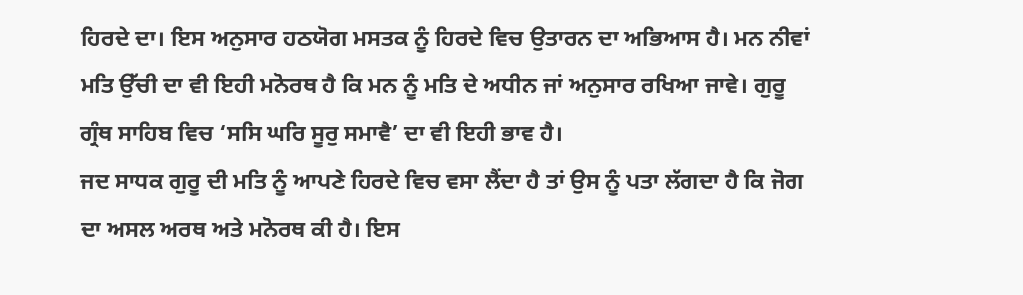ਹਿਰਦੇ ਦਾ। ਇਸ ਅਨੁਸਾਰ ਹਠਯੋਗ ਮਸਤਕ ਨੂੰ ਹਿਰਦੇ ਵਿਚ ਉਤਾਰਨ ਦਾ ਅਭਿਆਸ ਹੈ। ਮਨ ਨੀਵਾਂ ਮਤਿ ਉੱਚੀ ਦਾ ਵੀ ਇਹੀ ਮਨੋਰਥ ਹੈ ਕਿ ਮਨ ਨੂੰ ਮਤਿ ਦੇ ਅਧੀਨ ਜਾਂ ਅਨੁਸਾਰ ਰਖਿਆ ਜਾਵੇ। ਗੁਰੂ ਗ੍ਰੰਥ ਸਾਹਿਬ ਵਿਚ ‘ਸਸਿ ਘਰਿ ਸੂਰੁ ਸਮਾਵੈ’ ਦਾ ਵੀ ਇਹੀ ਭਾਵ ਹੈ।
ਜਦ ਸਾਧਕ ਗੁਰੂ ਦੀ ਮਤਿ ਨੂੰ ਆਪਣੇ ਹਿਰਦੇ ਵਿਚ ਵਸਾ ਲੈਂਦਾ ਹੈ ਤਾਂ ਉਸ ਨੂੰ ਪਤਾ ਲੱਗਦਾ ਹੈ ਕਿ ਜੋਗ ਦਾ ਅਸਲ ਅਰਥ ਅਤੇ ਮਨੋਰਥ ਕੀ ਹੈ। ਇਸ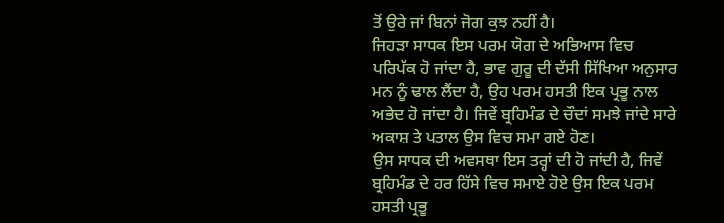ਤੋਂ ਉਰੇ ਜਾਂ ਬਿਨਾਂ ਜੋਗ ਕੁਝ ਨਹੀਂ ਹੈ।
ਜਿਹੜਾ ਸਾਧਕ ਇਸ ਪਰਮ ਯੋਗ ਦੇ ਅਭਿਆਸ ਵਿਚ ਪਰਿਪੱਕ ਹੋ ਜਾਂਦਾ ਹੈ, ਭਾਵ ਗੁਰੂ ਦੀ ਦੱਸੀ ਸਿੱਖਿਆ ਅਨੁਸਾਰ ਮਨ ਨੂੰ ਢਾਲ ਲੈਂਦਾ ਹੈ, ਉਹ ਪਰਮ ਹਸਤੀ ਇਕ ਪ੍ਰਭੂ ਨਾਲ ਅਭੇਦ ਹੋ ਜਾਂਦਾ ਹੈ। ਜਿਵੇਂ ਬ੍ਰਹਿਮੰਡ ਦੇ ਚੌਦਾਂ ਸਮਝੇ ਜਾਂਦੇ ਸਾਰੇ ਅਕਾਸ਼ ਤੇ ਪਤਾਲ ਉਸ ਵਿਚ ਸਮਾ ਗਏ ਹੋਣ।
ਉਸ ਸਾਧਕ ਦੀ ਅਵਸਥਾ ਇਸ ਤਰ੍ਹਾਂ ਦੀ ਹੋ ਜਾਂਦੀ ਹੈ, ਜਿਵੇਂ ਬ੍ਰਹਿਮੰਡ ਦੇ ਹਰ ਹਿੱਸੇ ਵਿਚ ਸਮਾਏ ਹੋਏ ਉਸ ਇਕ ਪਰਮ ਹਸਤੀ ਪ੍ਰਭੂ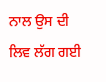ਨਾਲ ਉਸ ਦੀ ਲਿਵ ਲੱਗ ਗਈ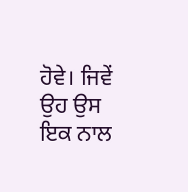ਹੋਵੇ। ਜਿਵੇਂ ਉਹ ਉਸ ਇਕ ਨਾਲ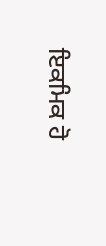ਇਕਮਿਕ ਹੋ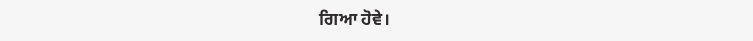ਗਿਆ ਹੋਵੇ।